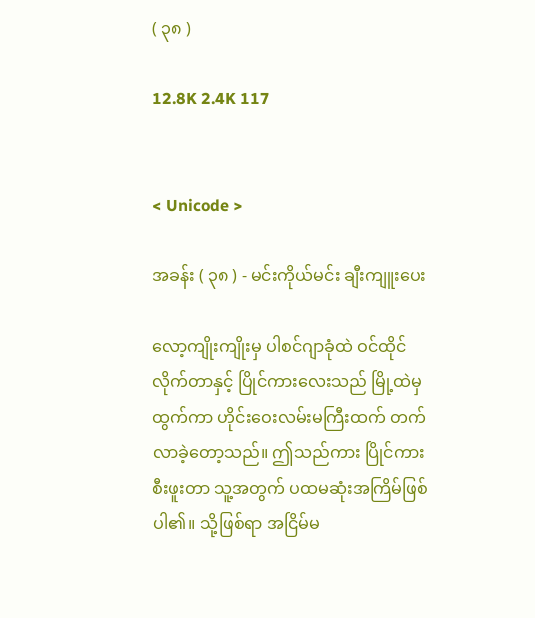( ၃၈ )

12.8K 2.4K 117


< Unicode >

အခန်း ( ၃၈ ) - မင်းကိုယ်မင်း ချီးကျူးပေး

လော့ကျိုးကျိုးမှ ပါစင်ဂျာခုံထဲ ဝင်ထိုင်လိုက်တာနှင့် ပြိုင်ကားလေးသည် မြို့ထဲမှ ထွက်ကာ ဟိုင်းဝေးလမ်းမကြီးထက် တက်လာခဲ့တော့သည်။ ဤသည်ကား ပြိုင်ကားစီးဖူးတာ သူ့အတွက် ပထမဆုံးအကြိမ်ဖြစ်ပါ၏။ သို့ဖြစ်ရာ အငြိမ်မ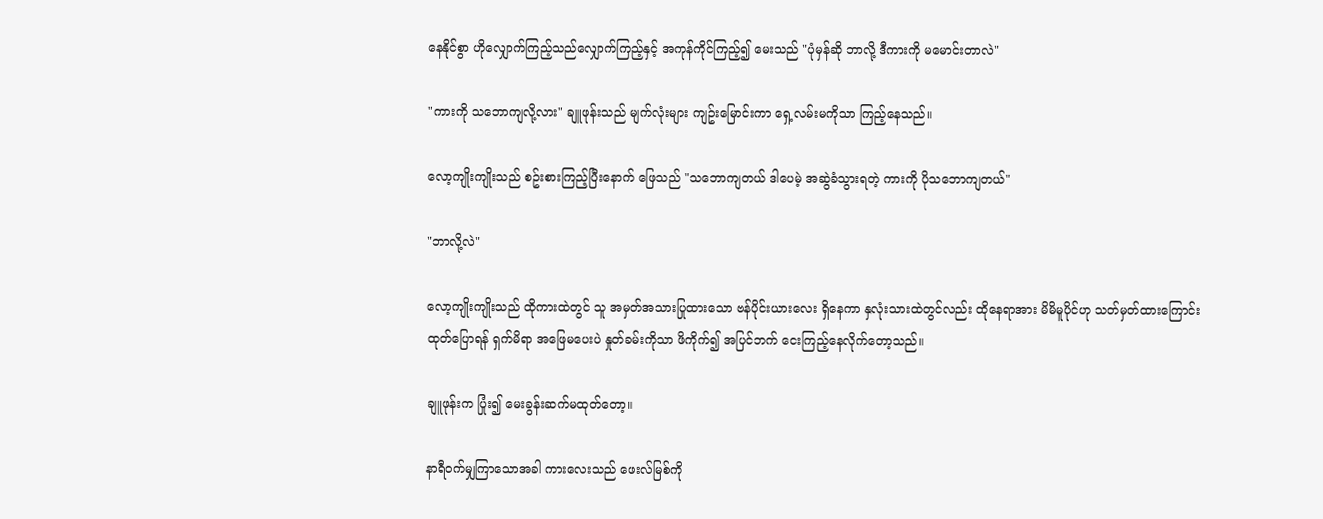နေနိုင်စွာ ဟိုလျှောက်ကြည့်သည်လျှောက်ကြည့်နှင့် အကုန်ကိုင်ကြည့်၍ မေးသည် "ပုံမှန်ဆို ဘာလို့ ဒီကားကို မမောင်းတာလဲ"

"ကားကို သဘောကျလို့လား" ချူဖုန်းသည် မျက်လုံးများ ကျဥ်းမြောင်းကာ ရှေ့လမ်းမကိုသာ ကြည့်နေသည်။

လော့ကျိုးကျိုးသည် စဥ်းစားကြည့်ပြီးနောက် ဖြေသည် "သဘောကျတယ် ဒါပေမဲ့ အဆွဲခံသွားရတဲ့ ကားကို ပိုသဘောကျတယ်"

"ဘာလို့လဲ"

လော့ကျိုးကျိုးသည် ထိုကားထဲတွင် သူ အမှတ်အသားပြုထားသော ဗန်ပိုင်းယားလေး ရှိနေကာ နှလုံးသားထဲတွင်လည်း ထိုနေရာအား မိမိမူပိုင်ဟု သတ်မှတ်ထားကြောင်း ထုတ်ပြောရန် ရှက်မိရာ အဖြေမပေးပဲ နှုတ်ခမ်းကိုသာ ဖိကိုက်၍ အပြင်ဘက် ငေးကြည့်နေလိုက်တော့သည်။

ချူဖုန်းက ပြုံး၍ မေးခွန်းဆက်မထုတ်တော့။

နာရီဝက်မျှကြာသောအခါ ကားလေးသည် ဖေးလ်မြစ်ကို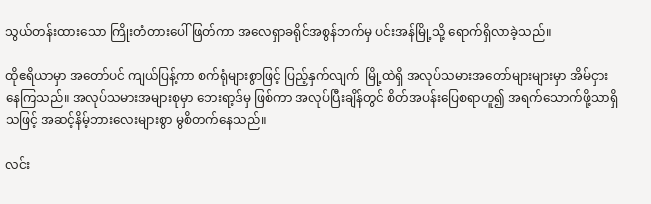သွယ်တန်းထားသော ကြိုးတံတားပေါ် ဖြတ်ကာ အလေရှာခရိုင်အစွန်ဘက်မှ ပင်းအန်မြို့သို့ ရောက်ရှိလာခဲ့သည်။

ထိုဧရိယာမှာ အတော်ပင် ကျယ်ပြန့်ကာ စက်ရုံများစွာဖြင့် ပြည့်နှက်လျက်  မြို့ထဲရှိ အလုပ်သမားအတော်များများမှာ အိမ်ငှားနေကြသည်။ အလုပ်သမားအများစုမှာ ဘေးရာ့ဒ်မှ ဖြစ်ကာ အလုပ်ပြီးချိန်တွင် စိတ်အပန်းပြေစရာဟူ၍ အရက်သောက်ဖို့သာရှိသဖြင့် အဆင့်နိမ့်ဘားလေးများစွာ မွစိတက်နေသည်။

လင်း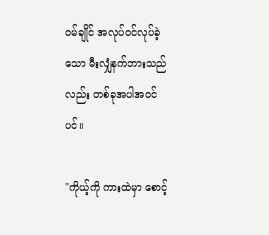ဝမ်ချိုင် အလုပ်ဝင်လုပ်ခဲ့သော မီးလျှံနက်ဘားသည်လည်း တစ်ခုအပါအဝင်ပင်။

"ကိုယ့်ကို ကားထဲမှာ စောင့်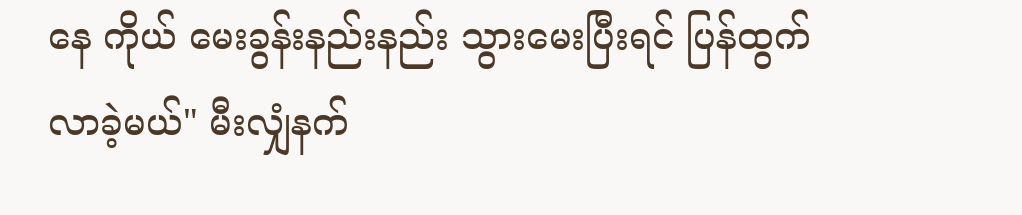နေ ကိုယ် မေးခွန်းနည်းနည်း သွားမေးပြီးရင် ပြန်ထွက်လာခဲ့မယ်" မီးလျှံနက်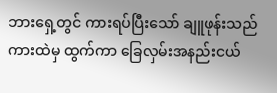ဘားရှေ့တွင် ကားရပ်ပြီးသော် ချူဖုန်းသည် ကားထဲမှ ထွက်ကာ ခြေလှမ်းအနည်းငယ်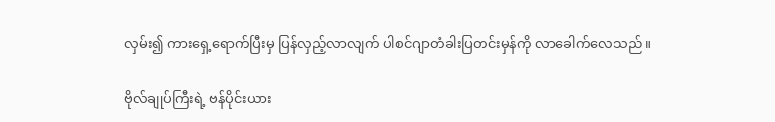လှမ်း၍ ကားရှေ့ရောက်ပြီးမှ ပြန်လှည့်လာလျက် ပါစင်ဂျာတံခါးပြတင်းမှန်ကို လာခေါက်လေသည်။

ဗိုလ်ချုပ်ကြီးရဲ့ ဗန်ပိုင်းယား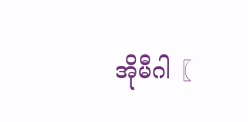အိုမီဂါ〖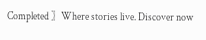Completed 〗Where stories live. Discover now